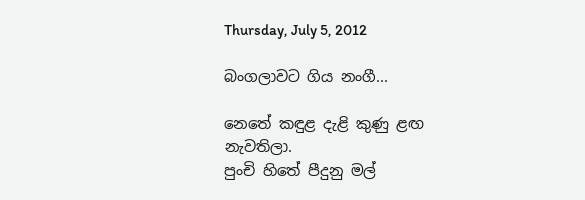Thursday, July 5, 2012

බංගලාවට ගිය නංගී...

නෙතේ කඳුළ දැළි කුණු ළඟ                        නැවතිලා.
පුංචි හිතේ පීදුනු මල්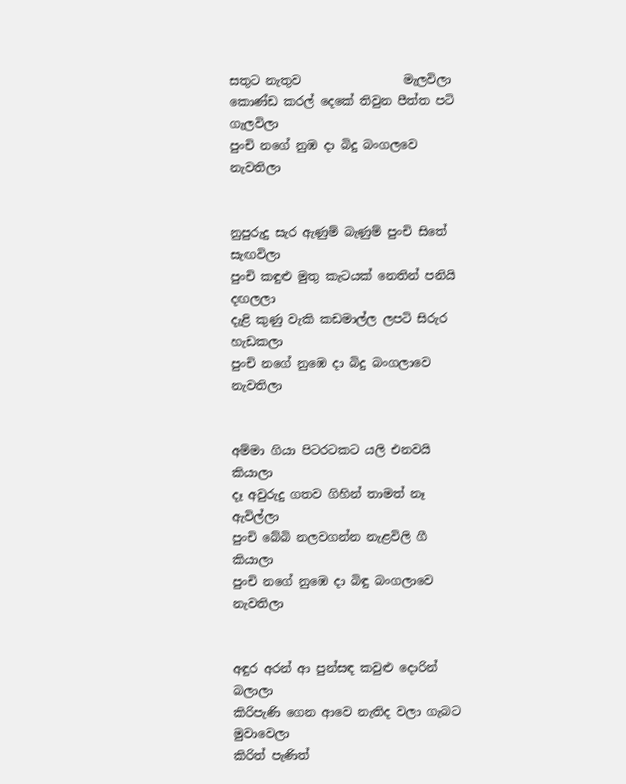සතුට නැතුව                 මැලවිලා
කොණ්ඩ කරල් දෙකේ තිවුන පීත්ත පටි         ගැලවිලා
පුංචි නගේ නුඹ දා බිදු බංගලවෙ                    නැවතිලා


නුපුරුදු සැර ඇණුම් බැණුම් පුංචි සිතේ          සැඟවිලා
පුංචි කඳුළු මුතු කැටයක් නෙතින් පනියි         දඟලලා
දැළි කුණු වැකි කඩමාල්ල ලපටි සිරුර          හැඩකලා
පුංචි නගේ නුඹෙ දා බිදු බංගලාවෙ               නැවතිලා


අම්මා ගියා පිටරටකට යලි එනවයි              කියාලා
දෑ අවුරුදු ගතව ගිහින් තාමත් නෑ                ඇවිල්ලා
පුංචි බේබි නලවගන්න නැළවිලි ගී              කියාලා
පුංචි නගේ නුඹෙ දා බිඳු බංගලාවෙ                නැවතිලා


අඳුර අරන් ආ පුන්සඳ කවුළු දොරින්          බලාලා
කිරිපැණි ගෙන ආවෙ නැතිද වලා ගැබට    මුවාවෙලා
කිරිත් පැණිත්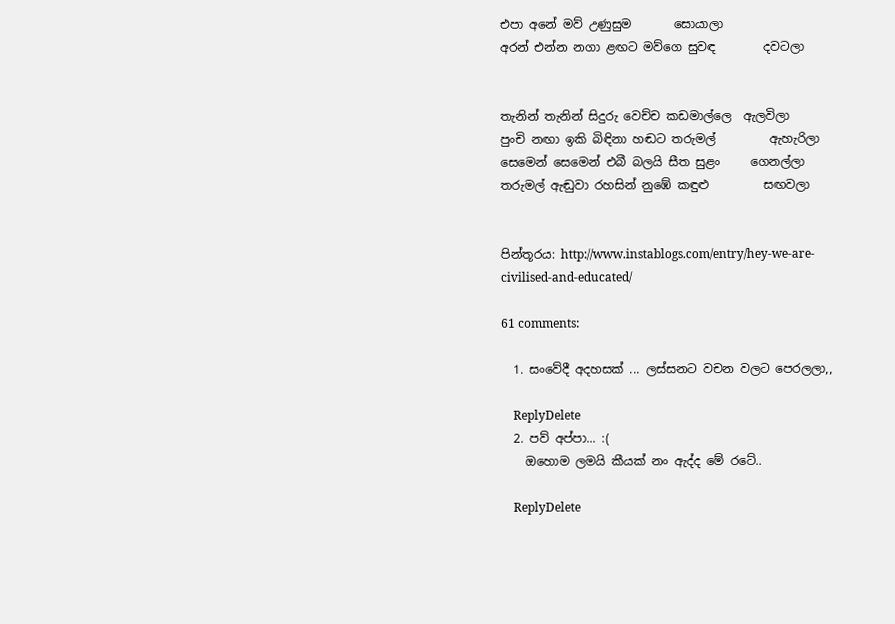එපා අනේ මව් උණුසුම       සොයාලා
අරන් එන්න නගා ළඟට මව්ගෙ සුවඳ        දවටලා


තැනින් තැනින් සිදුරු වෙච්ච කඩමාල්ලෙ  ඇලවිලා
පුංචි නඟා ඉකි බිඳිනා හඬට තරුමල්         ඇහැරිලා
සෙමෙන් සෙමෙන් එබී බලයි සීත සුළං     ගෙනල්ලා
තරුමල් ඇඬුවා රහසින් නුඹේ කඳුළු         සඟවලා


පින්තූරය: http://www.instablogs.com/entry/hey-we-are-civilised-and-educated/

61 comments:

  1. සංවේදී අදහසක් ... ලස්සනට වචන වලට පෙරලලා,,

    ReplyDelete
  2. පව් අප්පා... :(
    ඔහොම ලමයි කීයක් නං ඇද්ද මේ රටේ..

    ReplyDelete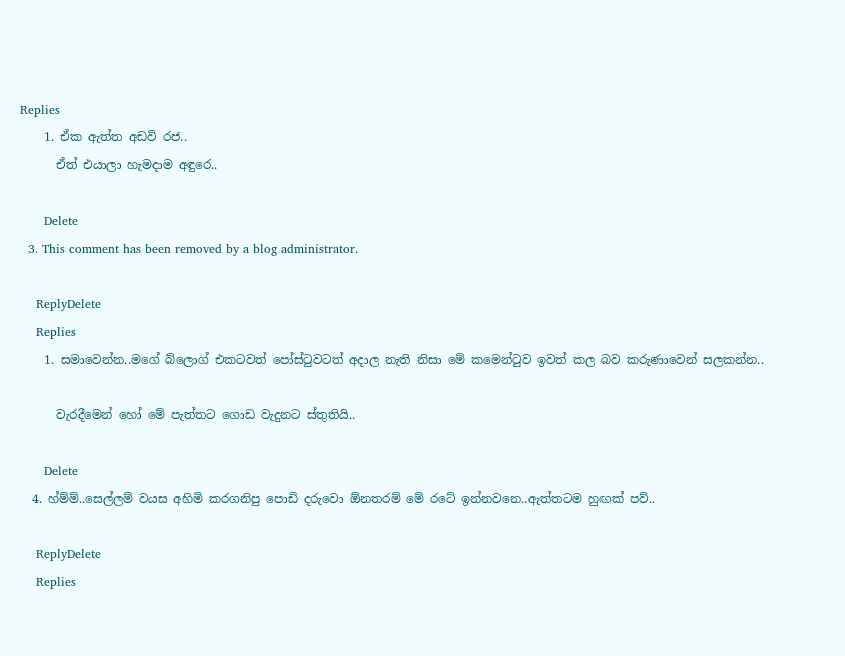Replies
    1. ඒක ඇත්ත අඩවි රජ..
      ඒත් එයාලා හැමදාම අඳුරෙ..

      Delete
  3. This comment has been removed by a blog administrator.

    ReplyDelete
    Replies
    1. සමාවෙන්න..මගේ බ්ලොග් එකටවත් පෝස්ටුවටත් අදාල නැති නිසා මේ කමෙන්ටුව ඉවත් කල බව කරුණාවෙන් සලකන්න..

      වැරදීමෙන් හෝ මේ පැත්තට ගොඩ වැදුනට ස්තුතියි..

      Delete
  4. හ්ම්ම්..සෙල්ලම් වයස අහිමි කරගනිපු පොඩි දරුවො ඕනතරම් මේ රටේ ඉන්නවනෙ..ඇත්තටම හුඟක් පව්..

    ReplyDelete
    Replies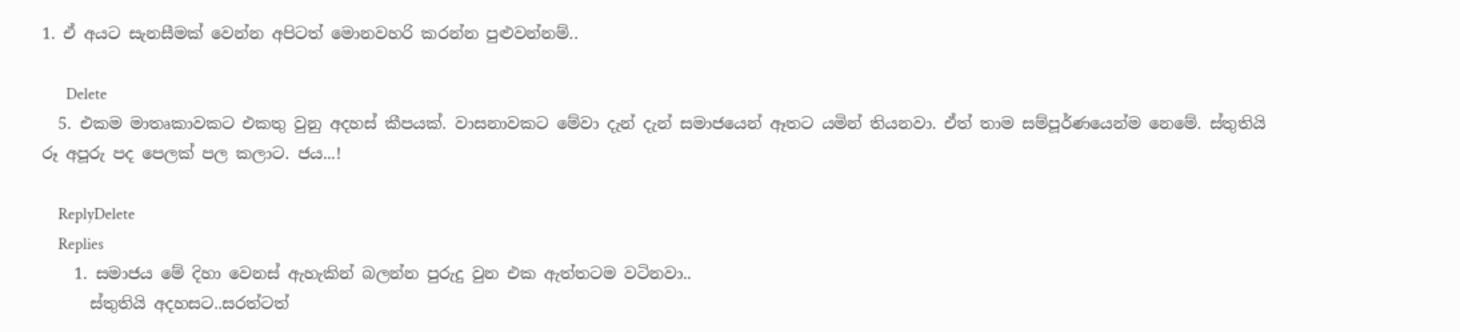1. ඒ අයට සැනසීමක් වෙන්න අපිටත් මොනවහරි කරන්න පුළුවන්නම්..

      Delete
  5. එකම මාතෘකාවකට එකතු වුනු අදහස් කීපයක්. වාසනාවකට මේවා දැන් දැන් සමාජයෙන් ඈතට යමින් තියනවා. ඒත් තාම සම්පූර්ණයෙන්ම නෙමේ. ස්තුතියි රූ අපූරු පද පෙලක් පල කලාට. ජය...!

    ReplyDelete
    Replies
    1. සමාජය මේ දිහා වෙනස් ඇහැකින් බලන්න පුරුදු වුන එක ඇත්තටම වටිනවා..
      ස්තුතියි අදහසට..සරත්ටත්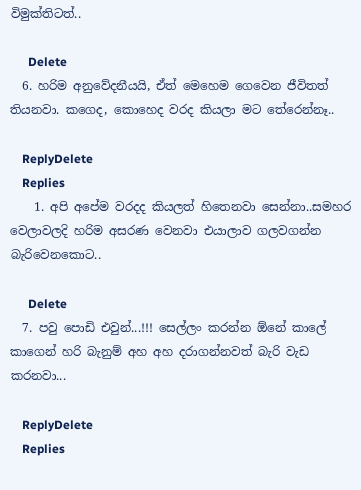විමුක්තිටත්..

      Delete
  6. හරිම අනුවේදනීයයි, ඒත් මෙහෙම ගෙවෙන ජීවිතත් තියනවා. කගෙද, කොහෙද වරද කියලා මට තේරෙන්නෑ..

    ReplyDelete
    Replies
    1. අපි අපේම වරදද කියලත් හිතෙනවා සෙන්නා..සමහර වෙලාවලදි හරිම අසරණ වෙනවා එයාලාව ගලවගන්න බැරිවෙනකොට..

      Delete
  7. පවු පොඩි එවුන්...!!! සෙල්ලං කරන්න ඕනේ කාලේ කාගෙන් හරි බැනුම් අහ අහ දරාගන්නවත් බැරි වැඩ කරනවා...

    ReplyDelete
    Replies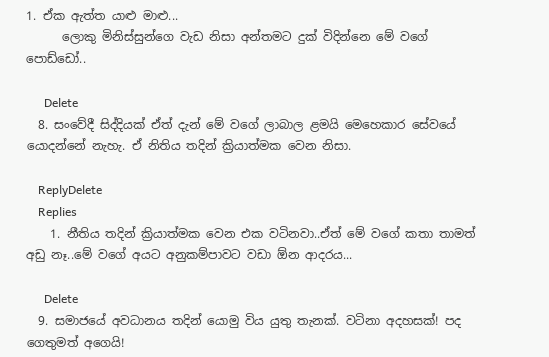1. ඒක ඇත්ත යාළු මාළු...
      ලොකු මිනිස්සුන්ගෙ වැඩ නිසා අන්තමට දුක් විදින්නෙ මේ වගේ පොඩ්ඩෝ..

      Delete
  8. සංවේදී සිද්දියක් ඒත් දැන් මේ වගේ ලාබාල ළමයි මෙහෙකාර සේවයේ යොදන්නේ නැහැ. ඒ නිතිය තදින් ක්‍රියාත්මක වෙන නිසා.

    ReplyDelete
    Replies
    1. නීතිය තදින් ක්‍රියාත්මක වෙන එක වටිනවා..ඒත් මේ වගේ කතා තාමත් අඩු නෑ..මේ වගේ අයට අනුකම්පාවට වඩා ඕන ආදරය...

      Delete
  9. සමාජයේ අවධානය තදින් යොමු විය යුතු තැනක්. වටිනා අදහසක්! පද ගෙතුමත් අගෙයි!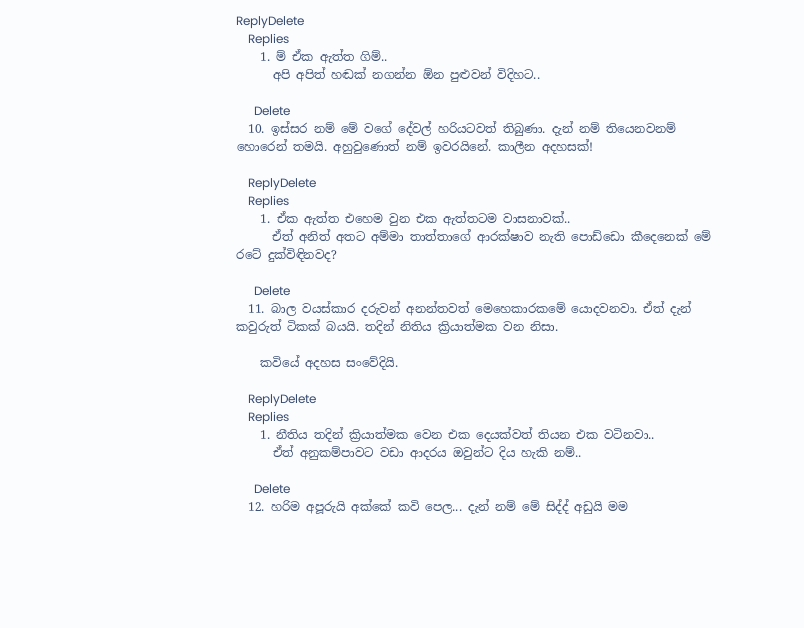ReplyDelete
    Replies
    1. ම් ඒක ඇත්ත ගිම්..
      අපි අපිත් හඬක් නගන්න ඕන පුළුවන් විදිහට..

      Delete
  10. ඉස්සර නම් මේ වගේ දේවල් හරියටවත් තිබුණා. දැන් නම් තියෙනවනම් හොරෙන් තමයි. අහුවුණොත් නම් ඉවරයිනේ. කාලීන අදහසක්!

    ReplyDelete
    Replies
    1. ඒක ඇත්ත එහෙම වුන එක ඇත්තටම වාසනාවක්..
      ඒත් අනිත් අතට අම්මා තාත්තාගේ ආරක්ෂාව නැති පොඩ්ඩො කීදෙනෙක් මේ රටේ දුක්විඳිනවද?

      Delete
  11. බාල වයස්කාර දරුවන් අනන්තවත් මෙහෙකාරකමේ යොදවනවා. ඒත් දැන් කවුරුත් ටිකක් බයයි. තදින් නිතිය ක්‍රියාත්මක වන නිසා.

    කවියේ අදහස සංවේදියි.

    ReplyDelete
    Replies
    1. නීතිය තදින් ක්‍රියාත්මක වෙන එක දෙයක්වත් තියන එක වටිනවා..
      ඒත් අනුකම්පාවට වඩා ආදරය ඔවුන්ට දිය හැකි නම්..

      Delete
  12. හරිම අපූරුයි අක්කේ කවි පෙල... දැන් නම් මේ සිද්ද් අඩුයි මම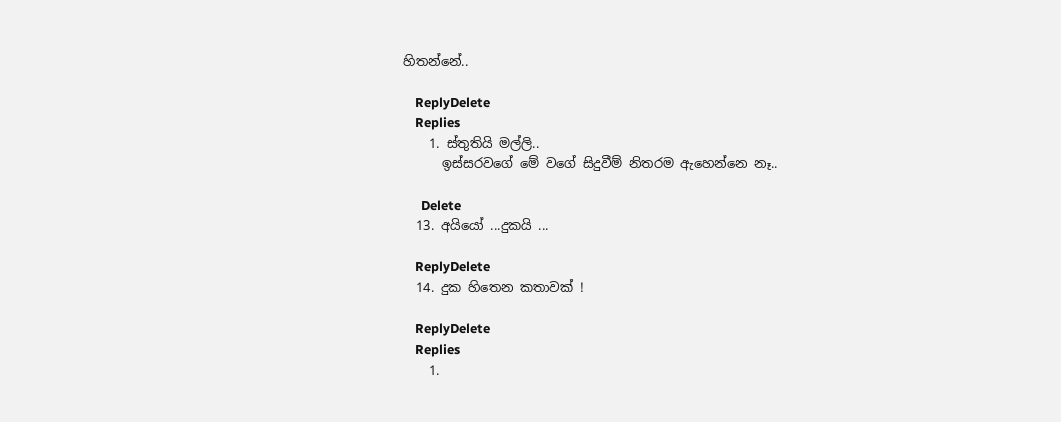හිතන්නේ..

    ReplyDelete
    Replies
    1. ස්තුතියි මල්ලි..
      ඉස්සරවගේ මේ වගේ සිදුවීම් නිතරම ඇහෙන්නෙ නෑ..

      Delete
  13. අයියෝ ...දුකයි ...

    ReplyDelete
  14. දුක හිතෙන කතාවක් !

    ReplyDelete
    Replies
    1.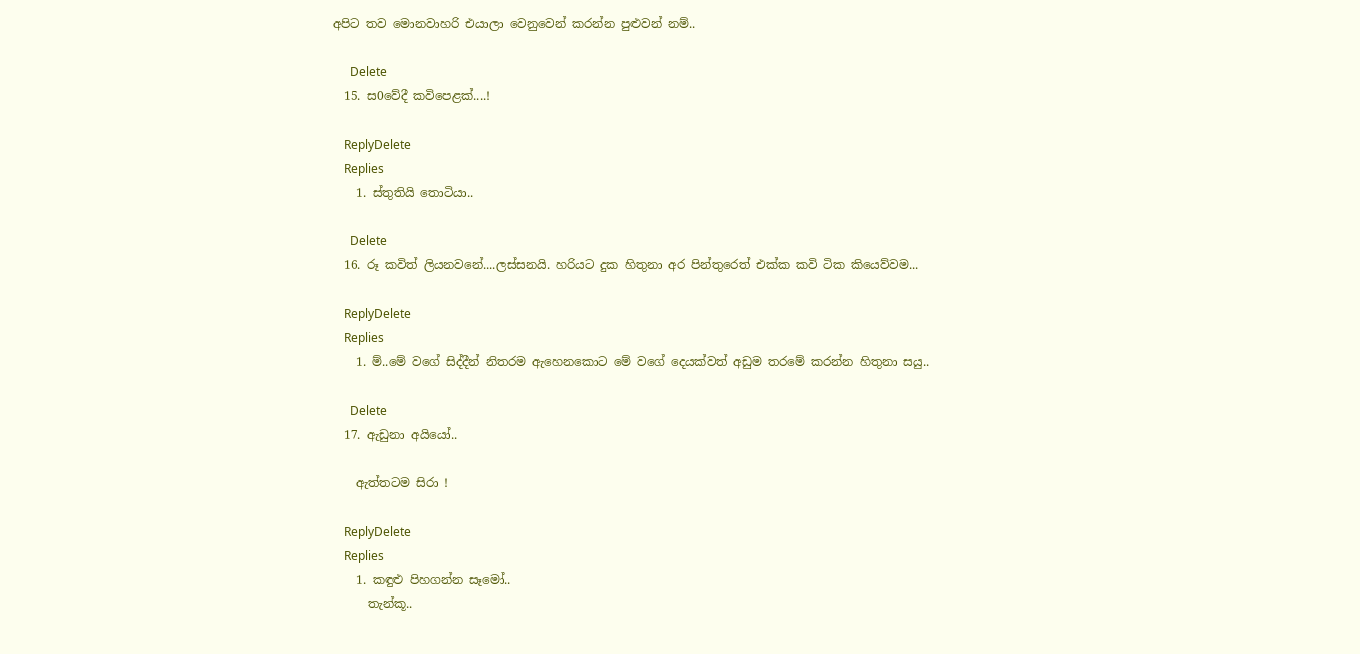අපිට තව මොනවාහරි එයාලා වෙනුවෙන් කරන්න පුළුවන් නම්..

      Delete
  15. ස0වේදී කවිපෙළක්....!

    ReplyDelete
    Replies
    1. ස්තුතියි තොටියා..

      Delete
  16. රූ කවිත් ලියනවනේ....ලස්සනයි. හරියට දුක හිතුනා අර පින්තුරෙත් එක්ක කවි ටික කියෙව්වම...

    ReplyDelete
    Replies
    1. ම්..මේ වගේ සිද්දීන් නිතරම ඇහෙනකොට මේ වගේ දෙයක්වත් අඩුම තරමේ කරන්න හිතුනා සයු..

      Delete
  17. ඇඩුනා අයියෝ..

    ඇත්තටම සිරා !

    ReplyDelete
    Replies
    1. කඳුළු පිහගන්න සෑමෝ..
      තැන්කූ..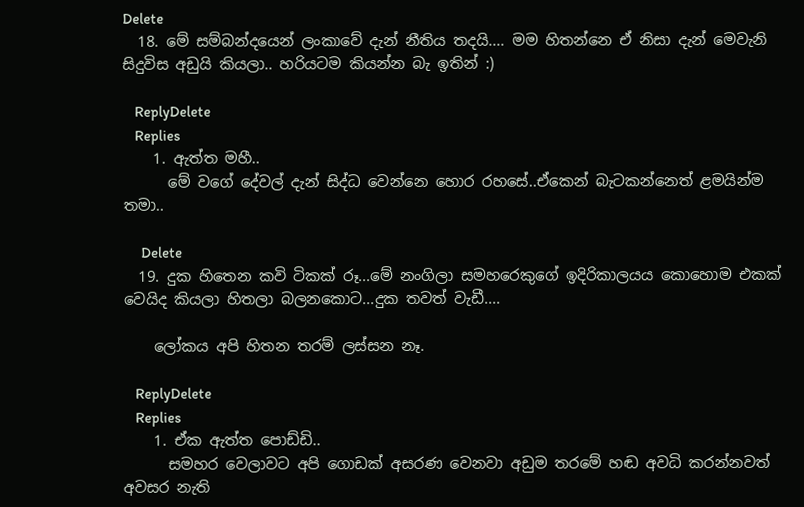Delete
  18. මේ සම්බන්දයෙන් ලංකාවේ දැන් නීතිය තදයි.... මම හිතන්නෙ ඒ නිසා දැන් මෙවැනි සිදුවිස අඩුයි කියලා.. හරියටම කියන්න බැ ඉතින් :)

    ReplyDelete
    Replies
    1. ඇත්ත මහී..
      මේ වගේ දේවල් දැන් සිද්ධ වෙන්නෙ හොර රහසේ..ඒකෙන් බැටකන්නෙත් ළමයින්ම තමා..

      Delete
  19. දුක හිතෙන කවි ටිකක් රූ...මේ නංගිලා සමහරෙකුගේ ඉදිරිකාලයය කොහොම එකක් වෙයිද කියලා හිතලා බලනකොට...දුක තවත් වැඩී....

    ලෝකය අපි හිතන තරම් ලස්සන නෑ.

    ReplyDelete
    Replies
    1. ඒක ඇත්ත පොඩ්ඩි..
      සමහර වෙලාවට අපි ගොඩක් අසරණ වෙනවා අඩුම තරමේ හඬ අවධි කරන්නවත් අවසර නැති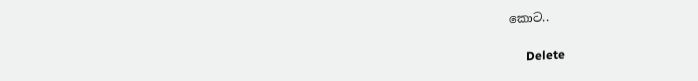කොට..

      Delete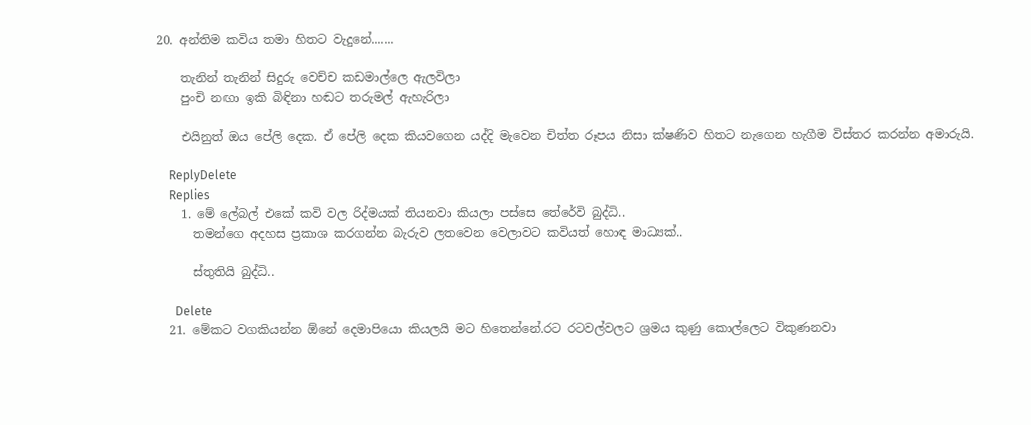20. අන්තිම කවිය තමා හිතට වැදුනේ.......

    තැනින් තැනින් සිදුරු වෙච්ච කඩමාල්ලෙ ඇලවිලා
    පුංචි නඟා ඉකි බිඳිනා හඬට තරුමල් ඇහැරිලා

    එයිනුත් ඔය පේලි දෙක. ඒ පේලි දෙක කියවගෙන යද්දි මැවෙන චිත්ත රූපය නිසා ක්ෂණිව හිතට නැගෙන හැගීම විස්තර කරන්න අමාරුයි.

    ReplyDelete
    Replies
    1. මේ ලේබල් එකේ කවි වල රිද්මයක් තියනවා කියලා පස්සෙ තේරේවි බුද්ධි..
      තමන්ගෙ අදහස ප්‍රකාශ කරගන්න බැරුව ලතවෙන වෙලාවට කවියත් හොඳ මාධ්‍යක්..

      ස්තුතියි බුද්ධි..

      Delete
  21. මේකට වගකියන්න ඕනේ දෙමාපියො කියලයි මට හිතෙන්නේ.රට රටවල්වලට ශ්‍රමය කුණු කොල්ලෙට විකුණනවා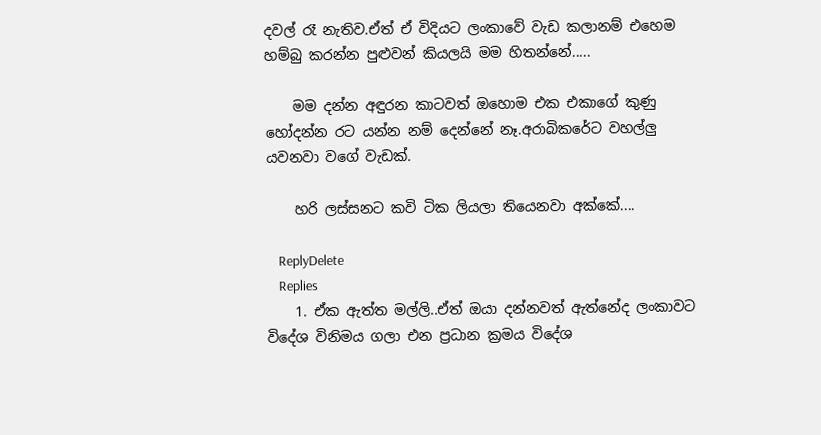දවල් රෑ නැතිව.ඒත් ඒ විදියට ලංකාවේ වැඩ කලානම් එහෙම හම්බු කරන්න පුළුවන් කියලයි මම හිතන්නේ.....

    මම දන්න අඳුරන කාටවත් ඔහොම එක එකාගේ කුණු හෝදන්න රට යන්න නම් දෙන්නේ නෑ.අරාබිකරේට වහල්ලු යවනවා වගේ වැඩක්.

    හරි ලස්සනට කවි ටික ලියලා තියෙනවා අක්කේ....

    ReplyDelete
    Replies
    1. ඒක ඇත්ත මල්ලි..ඒත් ඔයා දන්නවත් ඇත්නේද ලංකාවට විදේශ විනිමය ගලා එන ප්‍රධාන ක්‍රමය විදේශ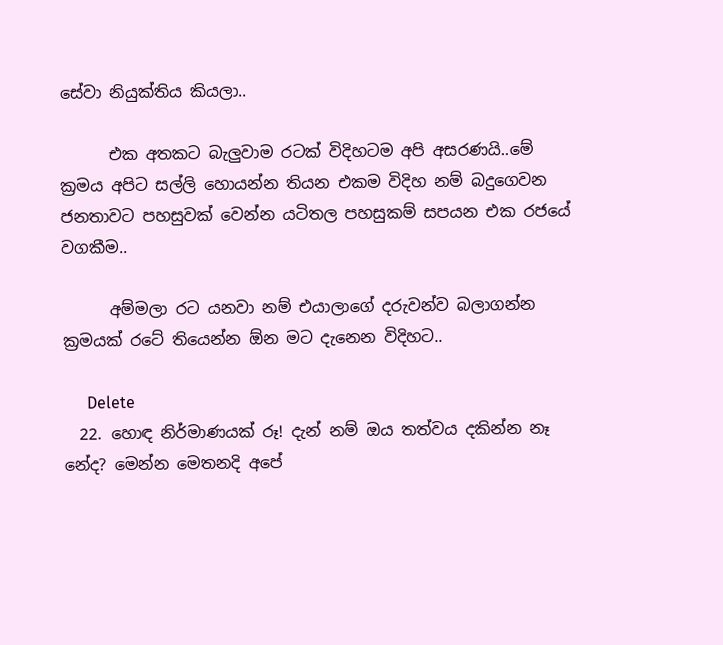සේවා නියුක්තිය කියලා..

      එක අතකට බැලුවාම රටක් විදිහටම අපි අසරණයි..මේ ක්‍රමය අපිට සල්ලි හොයන්න තියන එකම විදිහ නම් බදුගෙවන ජනතාවට පහසුවක් වෙන්න යටිතල පහසුකම් සපයන එක රජයේ වගකීම..

      අම්මලා රට යනවා නම් එයාලාගේ දරුවන්ව බලාගන්න ක්‍රමයක් රටේ තියෙන්න ඕන මට දැනෙන විදිහට..

      Delete
  22. හොඳ නිර්මාණයක් රූ! දැන් නම් ඔය තත්වය දකින්න නෑ නේද? මෙන්න මෙතනදි අපේ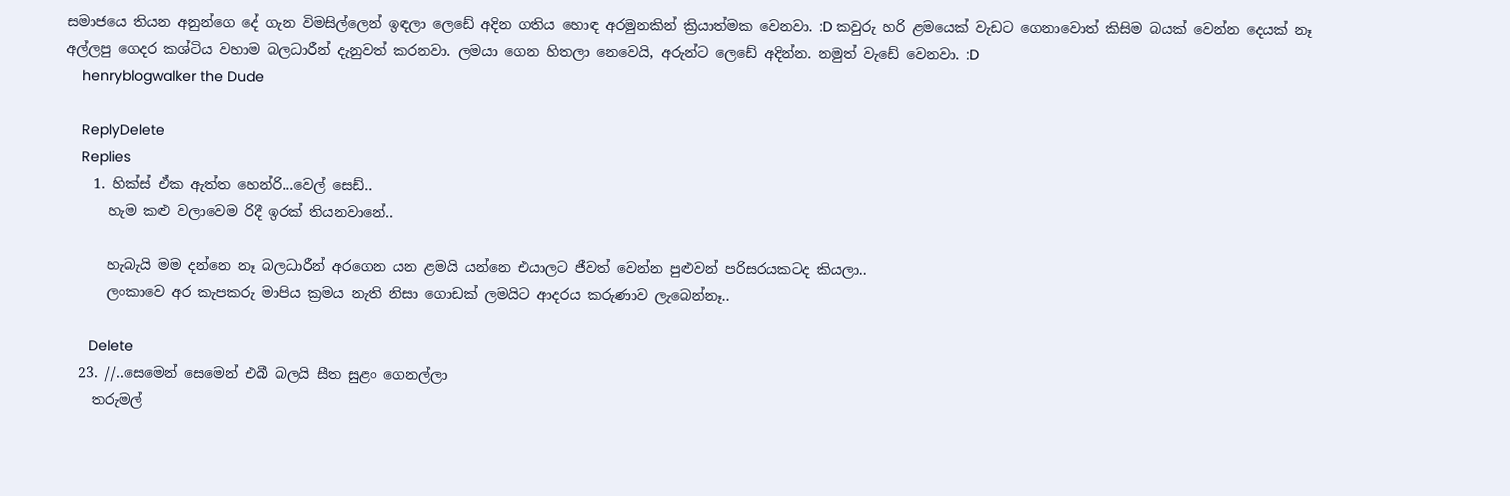සමාජයෙ තියන අනුන්ගෙ දේ ගැන විමසිල්ලෙන් ඉඳලා ලෙඩේ අදින ගතිය හොඳ අරමුනකින් ක්‍රියාත්මක වෙනවා. :D කවුරු හරි ළමයෙක් වැඩට ගෙනාවොත් කිසිම බයක් වෙන්න දෙයක් නෑ අල්ලපු ගෙදර කශ්ටිය වහාම බලධාරීන් දැනුවත් කරනවා. ලමයා ගෙන හිතලා නෙවෙයි, අරුන්ට ලෙඩේ අදින්න. නමුත් වැඩේ වෙනවා. :D
    henryblogwalker the Dude

    ReplyDelete
    Replies
    1. හික්ස් ඒක ඇත්ත හෙන්රි...වෙල් සෙඩ්..
      හැම කළු වලාවෙම රිදී ඉරක් තියනවානේ..

      හැබැයි මම දන්නෙ නෑ බලධාරීන් අරගෙන යන ළමයි යන්නෙ එයාලට ජීවත් වෙන්න පුළුවන් පරිසරයකටද කියලා..
      ලංකාවෙ අර කැපකරු මාපිය ක්‍රමය නැති නිසා ගොඩක් ලමයිට ආදරය කරුණාව ලැබෙන්නෑ..

      Delete
  23. //..සෙමෙන් සෙමෙන් එබී බලයි සීත සුළං ගෙනල්ලා
    තරුමල්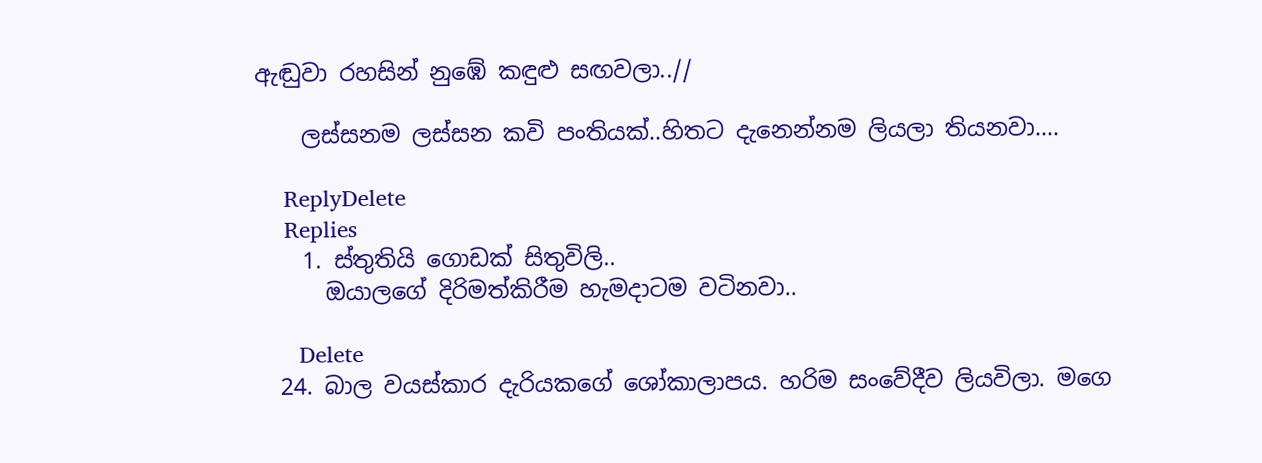ඇඬුවා රහසින් නුඹේ කඳුළු සඟවලා..//

    ලස්සනම ලස්සන කවි පංතියක්..හිතට දැනෙන්නම ලියලා තියනවා....

    ReplyDelete
    Replies
    1. ස්තුතියි ගොඩක් සිතුවිලි..
      ඔයාලගේ දිරිමත්කිරීම හැමදාටම වටිනවා..

      Delete
  24. බාල වයස්කාර දැරියකගේ ශෝකාලාපය. හරිම සංවේදීව ලියවිලා. මගෙ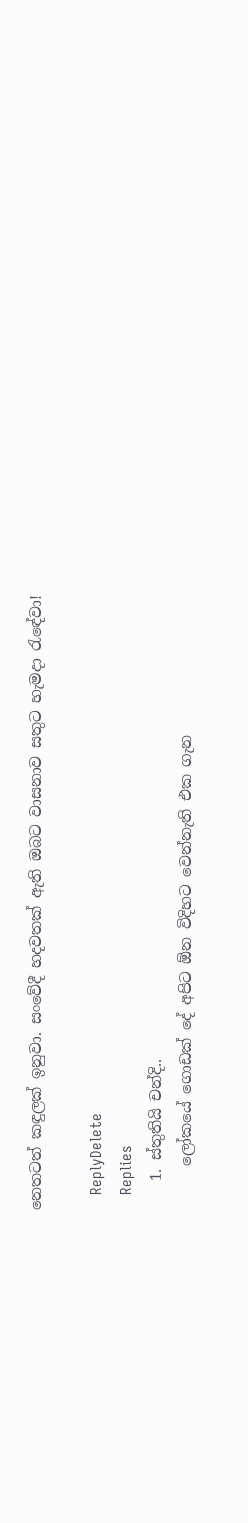නෙතටත් කඳුලක් ඉනුවා. සංවේදී හදවතක් ඇති ඔබට වාසනාව සතුට හැමදා රැඳේවා!

    ReplyDelete
    Replies
    1. ස්තුතියි චන්දි..
      ලෝකයේ ගොඩක් දේ අපිට ඕන විදිහට වෙන්නැති එක ගැන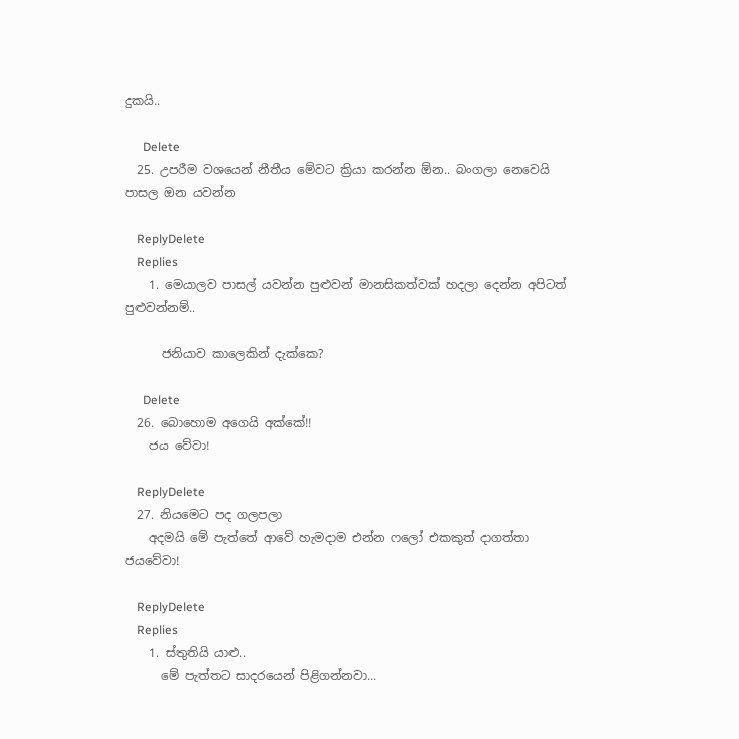දුකයි..

      Delete
  25. උපරීම වශයෙන් නීතීය මේවට ක්‍රියා කරන්න ඕන.. බංගලා නෙවෙයි පාසල ඔන යවන්න

    ReplyDelete
    Replies
    1. මෙයාලව පාසල් යවන්න පුළුවන් මානසිකත්වක් හදලා දෙන්න අපිටත් පුළුවන්නම්..

      ජනියාව කාලෙකින් දැක්කෙ?

      Delete
  26. බොහොම අගෙයි අක්කේ!!
    ජය වේවා!

    ReplyDelete
  27. නියමෙට පද ගලපලා
    අදමයි මේ පැත්තේ ආවේ හැමදාම එන්න ෆලෝ එකකුත් දාගත්තා ජයවේවා!

    ReplyDelete
    Replies
    1. ස්තුතියි යාළු..
      මේ පැත්තට සාදරයෙන් පිළිගන්නවා...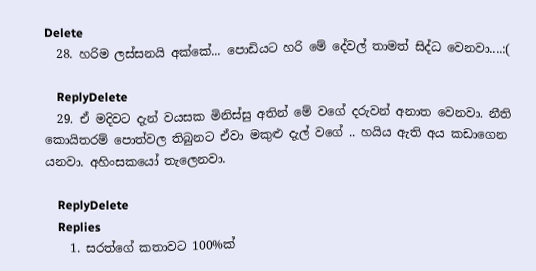Delete
  28. හරිම ලස්සනයි අක්කේ... පොඩියට හරි මේ දේවල් තාමත් සිද්ධ වෙනවා....:(

    ReplyDelete
  29. ඒ මදිවට දැන් වයසක මිනිස්සු අතින් මේ වගේ දරුවන් අනාත වෙනවා. නීති කොයිතරම් පොත්වල තිබුනට ඒවා මකුළු දැල් වගේ .. හයිය ඇති අය කඩාගෙන යනවා. අහිංසකයෝ තැලෙනවා.

    ReplyDelete
    Replies
    1. සරත්ගේ කතාවට 100%ක්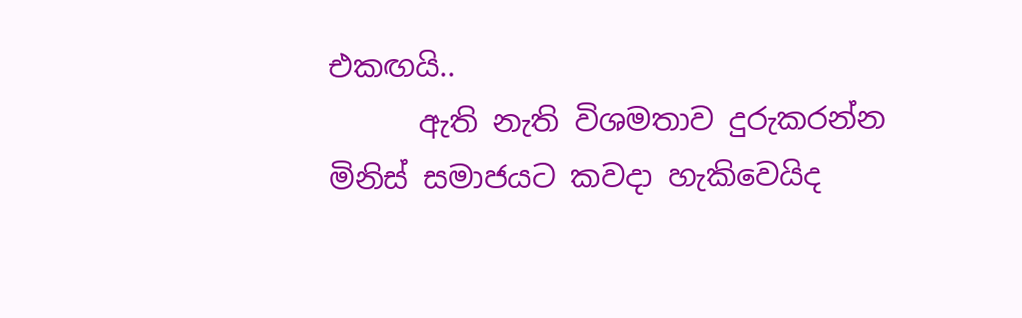එකඟයි..
      ඇති නැති විශමතාව දුරුකරන්න මිනිස් සමාජයට කවදා හැකිවෙයිද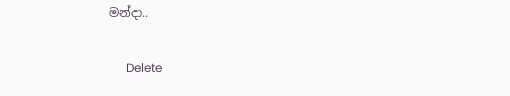මන්දා..

      Delete